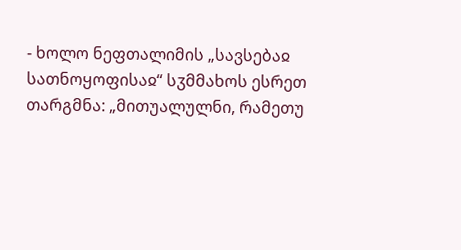- ხოლო ნეფთალიმის „სავსებაჲ სათნოყოფისაჲ“ სჳმმახოს ესრეთ თარგმნა: „მითუალულნი, რამეთუ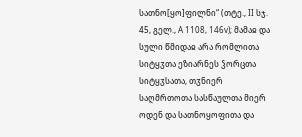სათნო[ყო]ფილნი“ (თტე., II სჯ. 45, გელ., A 1108, 146v); მამაჲ და სული წმიდაჲ არა რომლითა სიტყჳთა ეზიარნეს ჴორცთა სიტყჳსათა, თჳნიერ საღმრთოთა სასწაულთა მიერ ოდენ და სათნოყოფითა და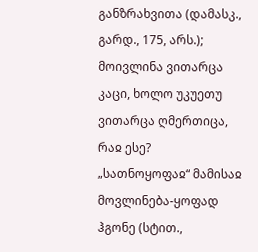განზრახვითა (დამასკ., გარდ., 175, არს.); მოივლინა ვითარცა კაცი, ხოლო უკუეთუ ვითარცა ღმერთიცა, რაჲ ესე? „სათნოყოფაჲ“ მამისაჲ მოვლინება-ყოფად ჰგონე (სტით.,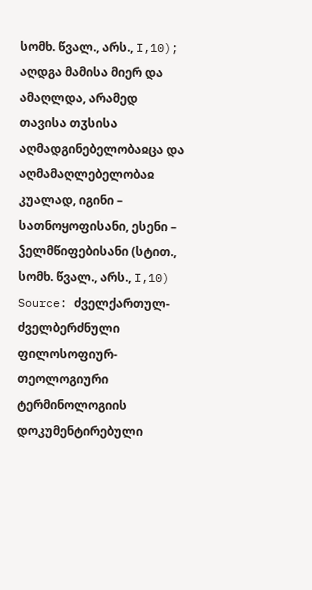სომხ. წვალ., არს., I,10); აღდგა მამისა მიერ და ამაღლდა, არამედ თავისა თჳსისა აღმადგინებელობაჲცა და აღმამაღლებელობაჲ კუალად, იგინი – სათნოყოფისანი, ესენი – ჴელმწიფებისანი (სტით., სომხ. წვალ., არს., I,10)
Source: ძველქართულ-ძველბერძნული ფილოსოფიურ-თეოლოგიური ტერმინოლოგიის დოკუმენტირებული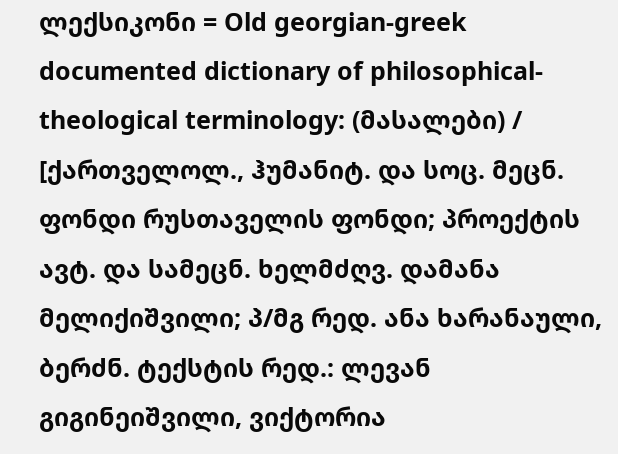ლექსიკონი = Old georgian-greek documented dictionary of philosophical-theological terminology: (მასალები) / [ქართველოლ., ჰუმანიტ. და სოც. მეცნ. ფონდი რუსთაველის ფონდი; პროექტის ავტ. და სამეცნ. ხელმძღვ. დამანა მელიქიშვილი; პ/მგ რედ. ანა ხარანაული, ბერძნ. ტექსტის რედ.: ლევან გიგინეიშვილი, ვიქტორია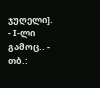ჯუღელი]. - I-ლი გამოც.. - თბ.: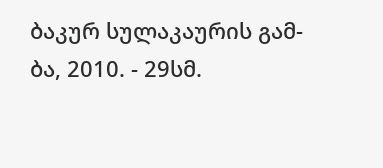ბაკურ სულაკაურის გამ-ბა, 2010. - 29სმ.